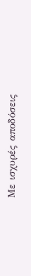Με ισχυρές αποδόσεις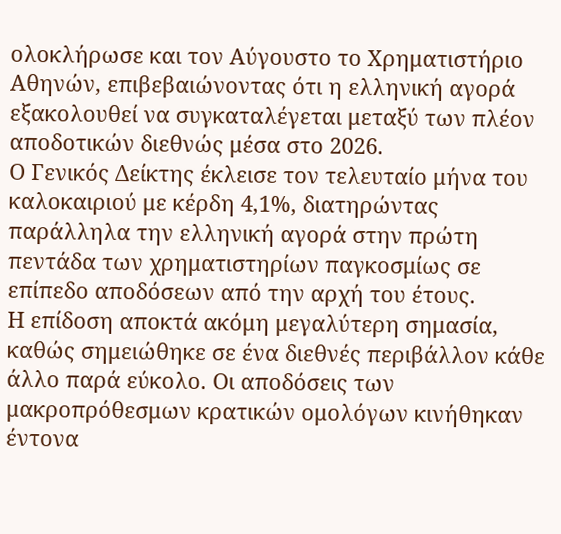ολοκλήρωσε και τον Αύγουστο το Χρηματιστήριο Αθηνών, επιβεβαιώνοντας ότι η ελληνική αγορά εξακολουθεί να συγκαταλέγεται μεταξύ των πλέον αποδοτικών διεθνώς μέσα στο 2026.
Ο Γενικός Δείκτης έκλεισε τον τελευταίο μήνα του καλοκαιριού με κέρδη 4,1%, διατηρώντας παράλληλα την ελληνική αγορά στην πρώτη πεντάδα των χρηματιστηρίων παγκοσμίως σε επίπεδο αποδόσεων από την αρχή του έτους.
Η επίδοση αποκτά ακόμη μεγαλύτερη σημασία, καθώς σημειώθηκε σε ένα διεθνές περιβάλλον κάθε άλλο παρά εύκολο. Οι αποδόσεις των μακροπρόθεσμων κρατικών ομολόγων κινήθηκαν έντονα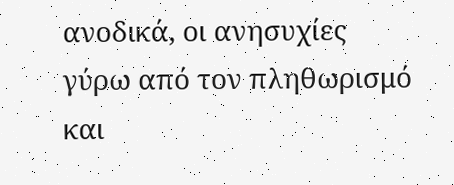ανοδικά, οι ανησυχίες γύρω από τον πληθωρισμό και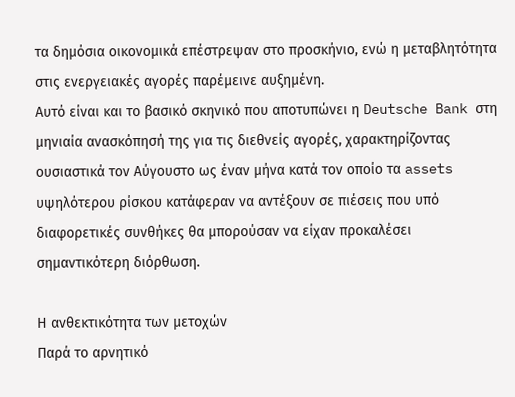τα δημόσια οικονομικά επέστρεψαν στο προσκήνιο, ενώ η μεταβλητότητα στις ενεργειακές αγορές παρέμεινε αυξημένη.
Αυτό είναι και το βασικό σκηνικό που αποτυπώνει η Deutsche Bank στη μηνιαία ανασκόπησή της για τις διεθνείς αγορές, χαρακτηρίζοντας ουσιαστικά τον Αύγουστο ως έναν μήνα κατά τον οποίο τα assets υψηλότερου ρίσκου κατάφεραν να αντέξουν σε πιέσεις που υπό διαφορετικές συνθήκες θα μπορούσαν να είχαν προκαλέσει σημαντικότερη διόρθωση.

Η ανθεκτικότητα των μετοχών
Παρά το αρνητικό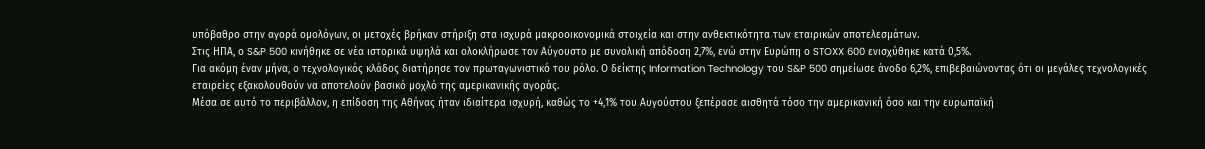υπόβαθρο στην αγορά ομολόγων, οι μετοχές βρήκαν στήριξη στα ισχυρά μακροοικονομικά στοιχεία και στην ανθεκτικότητα των εταιρικών αποτελεσμάτων.
Στις ΗΠΑ, ο S&P 500 κινήθηκε σε νέα ιστορικά υψηλά και ολοκλήρωσε τον Αύγουστο με συνολική απόδοση 2,7%, ενώ στην Ευρώπη ο STOXX 600 ενισχύθηκε κατά 0,5%.
Για ακόμη έναν μήνα, ο τεχνολογικός κλάδος διατήρησε τον πρωταγωνιστικό του ρόλο. Ο δείκτης Information Technology του S&P 500 σημείωσε άνοδο 6,2%, επιβεβαιώνοντας ότι οι μεγάλες τεχνολογικές εταιρείες εξακολουθούν να αποτελούν βασικό μοχλό της αμερικανικής αγοράς.
Μέσα σε αυτό το περιβάλλον, η επίδοση της Αθήνας ήταν ιδιαίτερα ισχυρή, καθώς το +4,1% του Αυγούστου ξεπέρασε αισθητά τόσο την αμερικανική όσο και την ευρωπαϊκή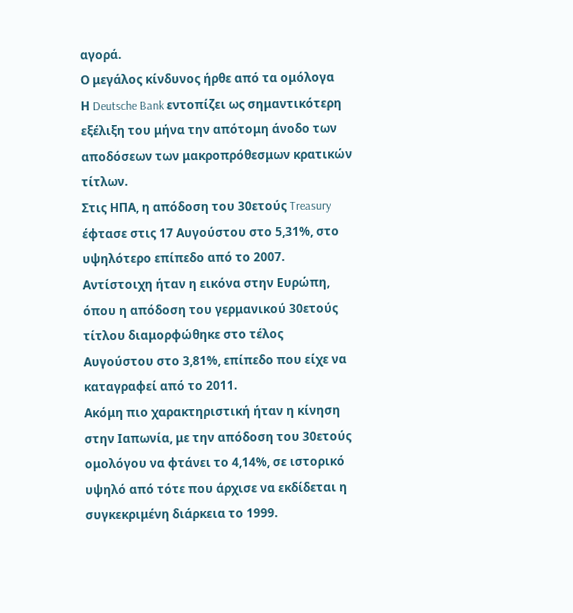αγορά.
Ο μεγάλος κίνδυνος ήρθε από τα ομόλογα
Η Deutsche Bank εντοπίζει ως σημαντικότερη εξέλιξη του μήνα την απότομη άνοδο των αποδόσεων των μακροπρόθεσμων κρατικών τίτλων.
Στις ΗΠΑ, η απόδοση του 30ετούς Treasury έφτασε στις 17 Αυγούστου στο 5,31%, στο υψηλότερο επίπεδο από το 2007.
Αντίστοιχη ήταν η εικόνα στην Ευρώπη, όπου η απόδοση του γερμανικού 30ετούς τίτλου διαμορφώθηκε στο τέλος Αυγούστου στο 3,81%, επίπεδο που είχε να καταγραφεί από το 2011.
Ακόμη πιο χαρακτηριστική ήταν η κίνηση στην Ιαπωνία, με την απόδοση του 30ετούς ομολόγου να φτάνει το 4,14%, σε ιστορικό υψηλό από τότε που άρχισε να εκδίδεται η συγκεκριμένη διάρκεια το 1999.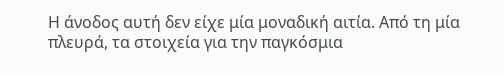Η άνοδος αυτή δεν είχε μία μοναδική αιτία. Από τη μία πλευρά, τα στοιχεία για την παγκόσμια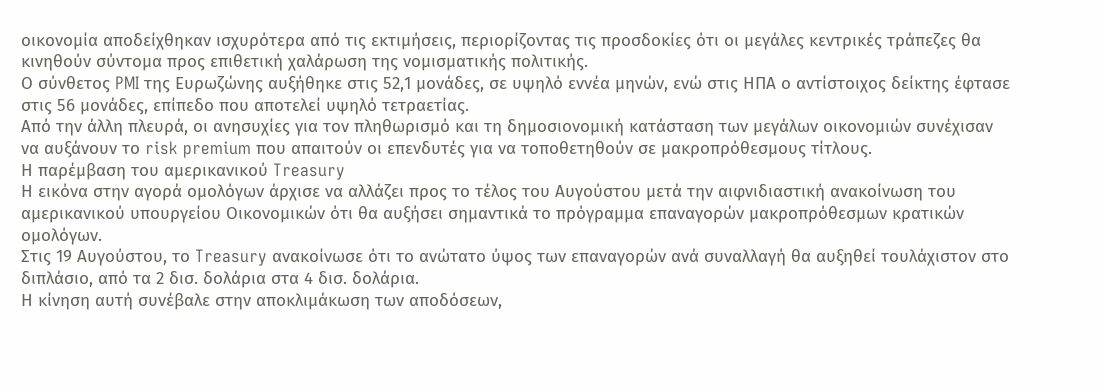οικονομία αποδείχθηκαν ισχυρότερα από τις εκτιμήσεις, περιορίζοντας τις προσδοκίες ότι οι μεγάλες κεντρικές τράπεζες θα κινηθούν σύντομα προς επιθετική χαλάρωση της νομισματικής πολιτικής.
Ο σύνθετος PMI της Ευρωζώνης αυξήθηκε στις 52,1 μονάδες, σε υψηλό εννέα μηνών, ενώ στις ΗΠΑ ο αντίστοιχος δείκτης έφτασε στις 56 μονάδες, επίπεδο που αποτελεί υψηλό τετραετίας.
Από την άλλη πλευρά, οι ανησυχίες για τον πληθωρισμό και τη δημοσιονομική κατάσταση των μεγάλων οικονομιών συνέχισαν να αυξάνουν το risk premium που απαιτούν οι επενδυτές για να τοποθετηθούν σε μακροπρόθεσμους τίτλους.
Η παρέμβαση του αμερικανικού Treasury
Η εικόνα στην αγορά ομολόγων άρχισε να αλλάζει προς το τέλος του Αυγούστου μετά την αιφνιδιαστική ανακοίνωση του αμερικανικού υπουργείου Οικονομικών ότι θα αυξήσει σημαντικά το πρόγραμμα επαναγορών μακροπρόθεσμων κρατικών ομολόγων.
Στις 19 Αυγούστου, το Treasury ανακοίνωσε ότι το ανώτατο ύψος των επαναγορών ανά συναλλαγή θα αυξηθεί τουλάχιστον στο διπλάσιο, από τα 2 δισ. δολάρια στα 4 δισ. δολάρια.
Η κίνηση αυτή συνέβαλε στην αποκλιμάκωση των αποδόσεων,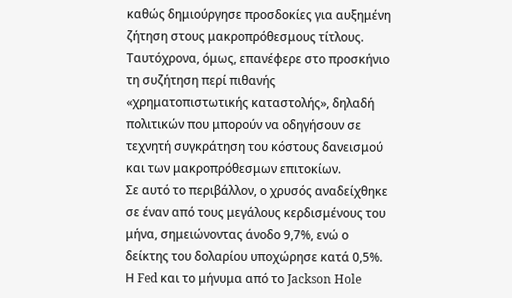καθώς δημιούργησε προσδοκίες για αυξημένη ζήτηση στους μακροπρόθεσμους τίτλους.
Ταυτόχρονα, όμως, επανέφερε στο προσκήνιο τη συζήτηση περί πιθανής «χρηματοπιστωτικής καταστολής», δηλαδή πολιτικών που μπορούν να οδηγήσουν σε τεχνητή συγκράτηση του κόστους δανεισμού και των μακροπρόθεσμων επιτοκίων.
Σε αυτό το περιβάλλον, ο χρυσός αναδείχθηκε σε έναν από τους μεγάλους κερδισμένους του μήνα, σημειώνοντας άνοδο 9,7%, ενώ ο δείκτης του δολαρίου υποχώρησε κατά 0,5%.
Η Fed και το μήνυμα από το Jackson Hole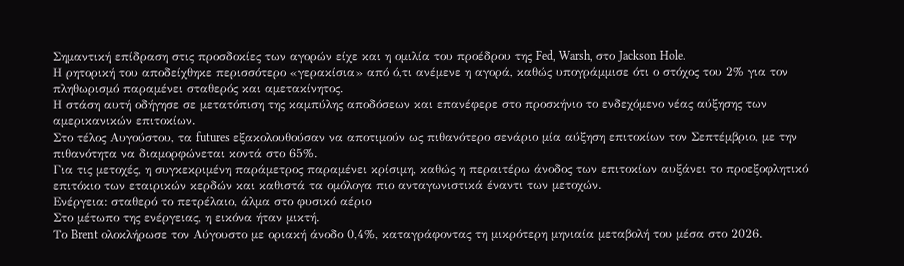Σημαντική επίδραση στις προσδοκίες των αγορών είχε και η ομιλία του προέδρου της Fed, Warsh, στο Jackson Hole.
Η ρητορική του αποδείχθηκε περισσότερο «γερακίσια» από ό,τι ανέμενε η αγορά, καθώς υπογράμμισε ότι ο στόχος του 2% για τον πληθωρισμό παραμένει σταθερός και αμετακίνητος.
Η στάση αυτή οδήγησε σε μετατόπιση της καμπύλης αποδόσεων και επανέφερε στο προσκήνιο το ενδεχόμενο νέας αύξησης των αμερικανικών επιτοκίων.
Στο τέλος Αυγούστου, τα futures εξακολουθούσαν να αποτιμούν ως πιθανότερο σενάριο μία αύξηση επιτοκίων τον Σεπτέμβριο, με την πιθανότητα να διαμορφώνεται κοντά στο 65%.
Για τις μετοχές, η συγκεκριμένη παράμετρος παραμένει κρίσιμη, καθώς η περαιτέρω άνοδος των επιτοκίων αυξάνει το προεξοφλητικό επιτόκιο των εταιρικών κερδών και καθιστά τα ομόλογα πιο ανταγωνιστικά έναντι των μετοχών.
Ενέργεια: σταθερό το πετρέλαιο, άλμα στο φυσικό αέριο
Στο μέτωπο της ενέργειας, η εικόνα ήταν μικτή.
Το Brent ολοκλήρωσε τον Αύγουστο με οριακή άνοδο 0,4%, καταγράφοντας τη μικρότερη μηνιαία μεταβολή του μέσα στο 2026.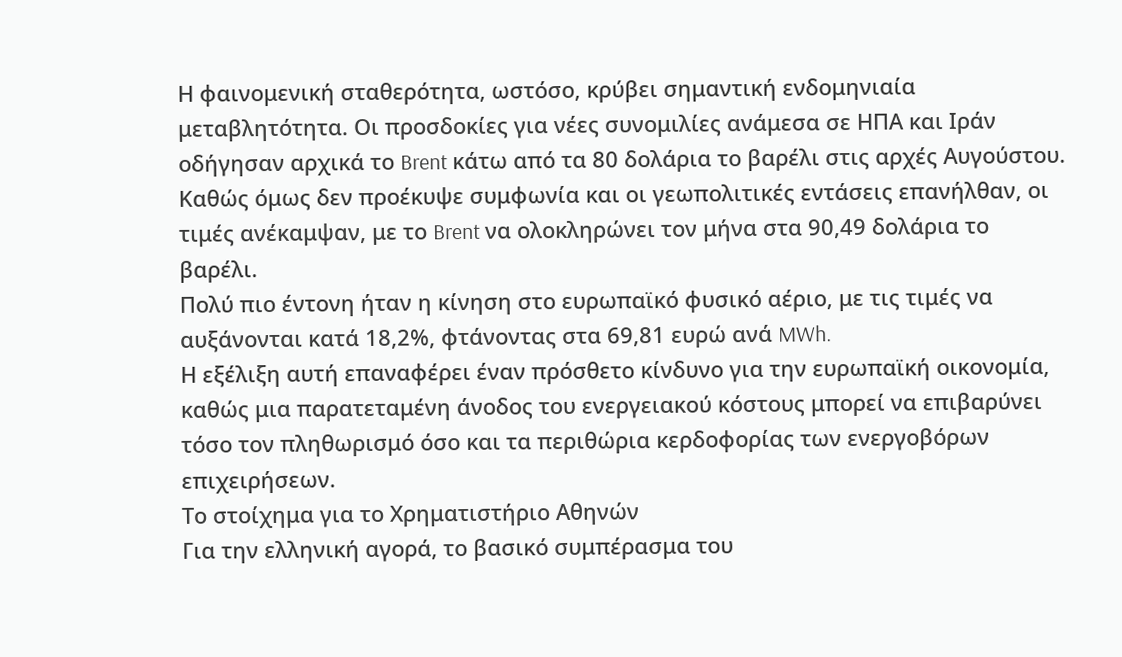Η φαινομενική σταθερότητα, ωστόσο, κρύβει σημαντική ενδομηνιαία μεταβλητότητα. Οι προσδοκίες για νέες συνομιλίες ανάμεσα σε ΗΠΑ και Ιράν οδήγησαν αρχικά το Brent κάτω από τα 80 δολάρια το βαρέλι στις αρχές Αυγούστου.
Καθώς όμως δεν προέκυψε συμφωνία και οι γεωπολιτικές εντάσεις επανήλθαν, οι τιμές ανέκαμψαν, με το Brent να ολοκληρώνει τον μήνα στα 90,49 δολάρια το βαρέλι.
Πολύ πιο έντονη ήταν η κίνηση στο ευρωπαϊκό φυσικό αέριο, με τις τιμές να αυξάνονται κατά 18,2%, φτάνοντας στα 69,81 ευρώ ανά MWh.
Η εξέλιξη αυτή επαναφέρει έναν πρόσθετο κίνδυνο για την ευρωπαϊκή οικονομία, καθώς μια παρατεταμένη άνοδος του ενεργειακού κόστους μπορεί να επιβαρύνει τόσο τον πληθωρισμό όσο και τα περιθώρια κερδοφορίας των ενεργοβόρων επιχειρήσεων.
Το στοίχημα για το Χρηματιστήριο Αθηνών
Για την ελληνική αγορά, το βασικό συμπέρασμα του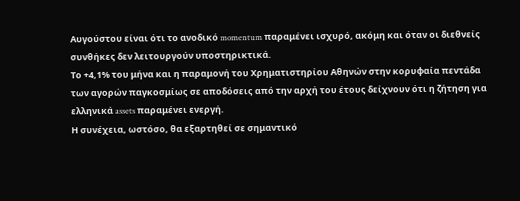Αυγούστου είναι ότι το ανοδικό momentum παραμένει ισχυρό, ακόμη και όταν οι διεθνείς συνθήκες δεν λειτουργούν υποστηρικτικά.
Το +4,1% του μήνα και η παραμονή του Χρηματιστηρίου Αθηνών στην κορυφαία πεντάδα των αγορών παγκοσμίως σε αποδόσεις από την αρχή του έτους δείχνουν ότι η ζήτηση για ελληνικά assets παραμένει ενεργή.
Η συνέχεια, ωστόσο, θα εξαρτηθεί σε σημαντικό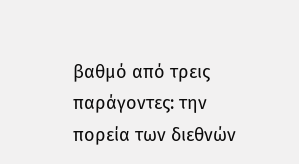βαθμό από τρεις παράγοντες: την πορεία των διεθνών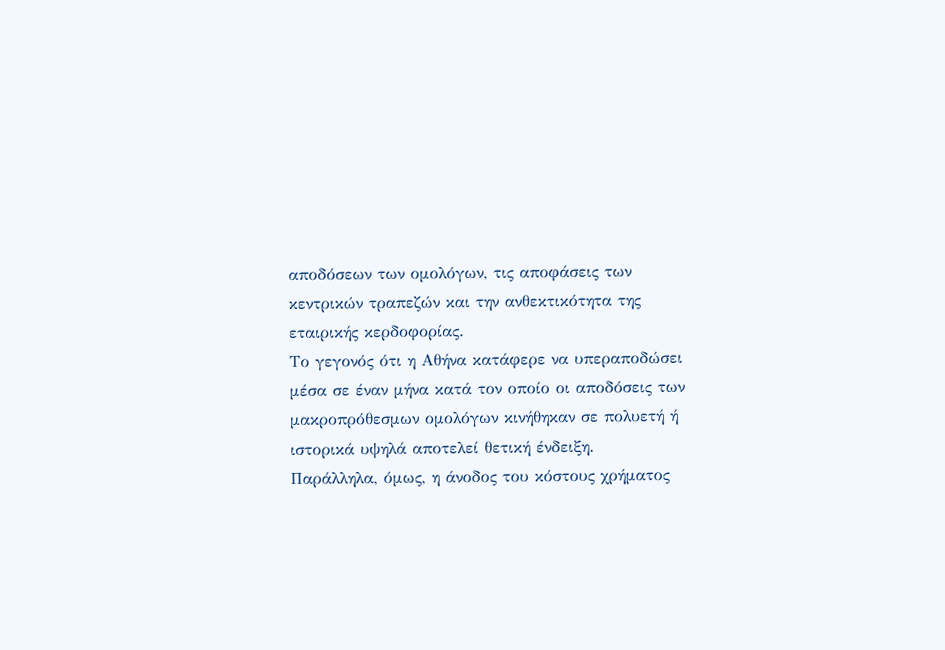αποδόσεων των ομολόγων, τις αποφάσεις των κεντρικών τραπεζών και την ανθεκτικότητα της εταιρικής κερδοφορίας.
Το γεγονός ότι η Αθήνα κατάφερε να υπεραποδώσει μέσα σε έναν μήνα κατά τον οποίο οι αποδόσεις των μακροπρόθεσμων ομολόγων κινήθηκαν σε πολυετή ή ιστορικά υψηλά αποτελεί θετική ένδειξη.
Παράλληλα, όμως, η άνοδος του κόστους χρήματος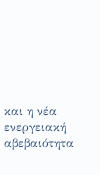και η νέα ενεργειακή αβεβαιότητα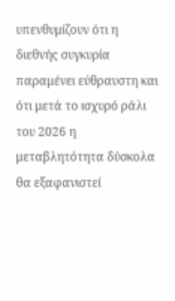υπενθυμίζουν ότι η διεθνής συγκυρία παραμένει εύθραυστη και ότι μετά το ισχυρό ράλι του 2026 η μεταβλητότητα δύσκολα θα εξαφανιστεί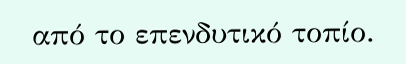από το επενδυτικό τοπίο.